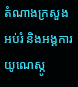តំណាងក្រសួងអប់រំ និងអង្គការយូណេស្កូ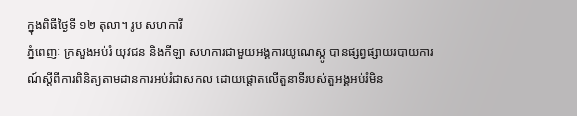ក្នុងពិធីថ្ងៃទី ១២ តុលា។ រូប សហការី
ភ្នំពេញៈ ក្រសួងអប់រំ យុវជន និងកីឡា សហការជាមួយអង្គការយូណេស្កូ បានផ្សព្វផ្សាយរបាយការណ៍ស្តីពីការពិនិត្យតាមដានការអប់រំជាសកល ដោយផ្តោតលើតួនាទីរបស់តួអង្គអប់រំមិន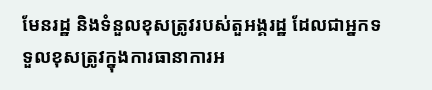មែនរដ្ឋ និងទំនួលខុសត្រូវរបស់តួអង្គរដ្ឋ ដែលជាអ្នកទទួលខុសត្រូវក្នុងការធានាការអ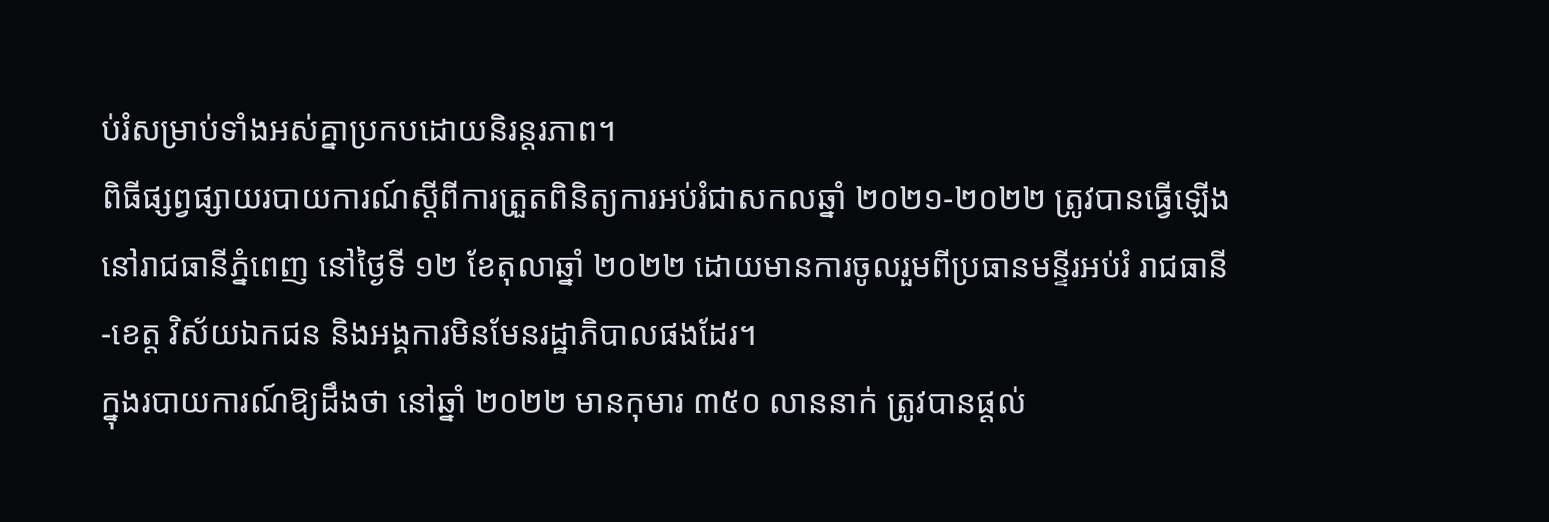ប់រំសម្រាប់ទាំងអស់គ្នាប្រកបដោយនិរន្តរភាព។
ពិធីផ្សព្វផ្សាយរបាយការណ៍ស្តីពីការត្រួតពិនិត្យការអប់រំជាសកលឆ្នាំ ២០២១-២០២២ ត្រូវបានធ្វើឡើងនៅរាជធានីភ្នំពេញ នៅថ្ងៃទី ១២ ខែតុលាឆ្នាំ ២០២២ ដោយមានការចូលរួមពីប្រធានមន្ទីរអប់រំ រាជធានី-ខេត្ត វិស័យឯកជន និងអង្គការមិនមែនរដ្ឋាភិបាលផងដែរ។
ក្នុងរបាយការណ៍ឱ្យដឹងថា នៅឆ្នាំ ២០២២ មានកុមារ ៣៥០ លាននាក់ ត្រូវបានផ្ដល់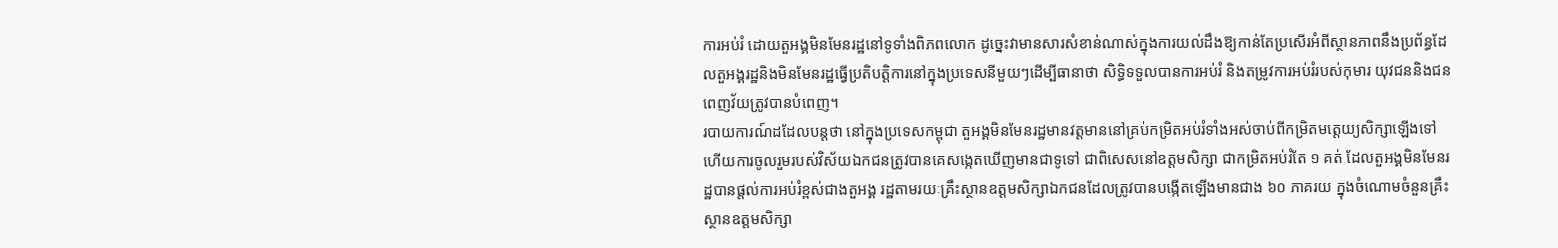ការអប់រំ ដោយតួអង្គមិនមែនរដ្ឋនៅទូទាំងពិភពលោក ដូច្នេះវាមានសារសំខាន់ណាស់ក្នុងការយល់ដឹងឱ្យកាន់តែប្រសើរអំពីស្ថានភាពនឹងប្រព័ន្ធដែលតួអង្គរដ្ឋនិងមិនមែនរដ្ឋធ្វើប្រតិបត្តិការនៅក្នុងប្រទេសនីមួយៗដើម្បីធានាថា សិទ្ធិទទួលបានការអប់រំ និងតម្រូវការអប់រំរបស់កុមារ យុវជននិងជនពេញវ័យត្រូវបានបំពេញ។
របាយការណ៍ដដែលបន្តថា នៅក្នុងប្រទេសកម្ពុជា តួអង្គមិនមែនរដ្ឋមានវត្តមាននៅគ្រប់កម្រិតអប់រំទាំងអស់ចាប់ពីកម្រិតមត្តេយ្យសិក្សាឡើងទៅ ហើយការចូលរួមរបស់វិស័យឯកជនត្រូវបានគេសង្កេតឃើញមានជាទូទៅ ជាពិសេសនៅឧត្តមសិក្សា ជាកម្រិតអប់រំតែ ១ គត់ ដែលតួអង្គមិនមែនរដ្ឋបានផ្ដល់ការអប់រំខ្ពស់ជាងតួអង្គ រដ្ឋតាមរយៈគ្រឹះស្ថានឧត្ដមសិក្សាឯកជនដែលត្រូវបានបង្កើតឡើងមានជាង ៦០ ភាគរយ ក្នុងចំណោមចំនួនគ្រឹះស្ថានឧត្តមសិក្សា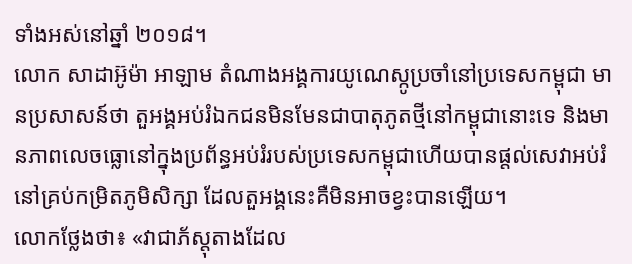ទាំងអស់នៅឆ្នាំ ២០១៨។
លោក សាដាអ៊ូម៉ា អាឡាម តំណាងអង្គការយូណេស្កូប្រចាំនៅប្រទេសកម្ពុជា មានប្រសាសន៍ថា តួអង្គអប់រំឯកជនមិនមែនជាបាតុភូតថ្មីនៅកម្ពុជានោះទេ និងមានភាពលេចធ្លោនៅក្នុងប្រព័ន្ធអប់រំរបស់ប្រទេសកម្ពុជាហើយបានផ្តល់សេវាអប់រំនៅគ្រប់កម្រិតភូមិសិក្សា ដែលតួអង្គនេះគឺមិនអាចខ្វះបានឡើយ។
លោកថ្លែងថា៖ «វាជាភ័ស្តុតាងដែល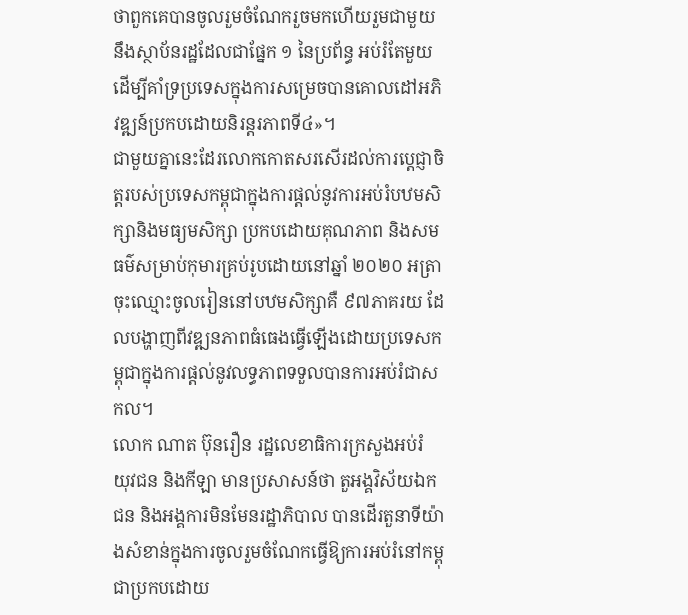ថាពួកគេបានចូលរួមចំណែករួចមកហើយរួមជាមួយនឹងស្ថាប័នរដ្ឋដែលជាផ្នែក ១ នៃប្រព័ន្ធ អប់រំតែមួយដើម្បីគាំទ្រប្រទេសក្នុងការសម្រេចបានគោលដៅអភិវឌ្ឍន៍ប្រកបដោយនិរន្តរភាពទី៤»។
ជាមួយគ្នានេះដែរលោកកោតសរសើរដល់ការប្តេជ្ញាចិត្តរបស់ប្រទេសកម្ពុជាក្នុងការផ្តល់នូវការអប់រំបឋមសិក្សានិងមធ្យមសិក្សា ប្រកបដោយគុណភាព និងសមធម៌សម្រាប់កុមារគ្រប់រូបដោយនៅឆ្នាំ ២០២០ អត្រាចុះឈ្មោះចូលរៀននៅបឋមសិក្សាគឺ ៩៧ភាគរយ ដែលបង្ហាញពីវឌ្ឍនភាពធំធេងធ្វើឡើងដោយប្រទេសកម្ពុជាក្នុងការផ្តល់នូវលទ្ធភាពទទួលបានការអប់រំជាសកល។
លោក ណាត ប៊ុនរឿន រដ្ឋលេខាធិការក្រសួងអប់រំ យុវជន និងកីឡា មានប្រសាសន៍ថា តួអង្គវិស័យឯកជន និងអង្គការមិនមែនរដ្ឋាភិបាល បានដើរតួនាទីយ៉ាងសំខាន់ក្នុងការចូលរួមចំណែកធ្វើឱ្យការអប់រំនៅកម្ពុជាប្រកបដោយ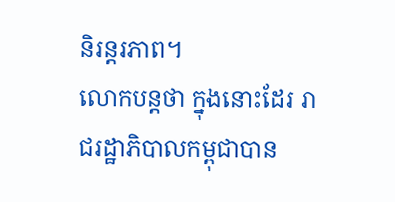និរន្តរភាព។
លោកបន្តថា ក្នុងនោះដែរ រាជរដ្ឋាភិបាលកម្ពុជាបាន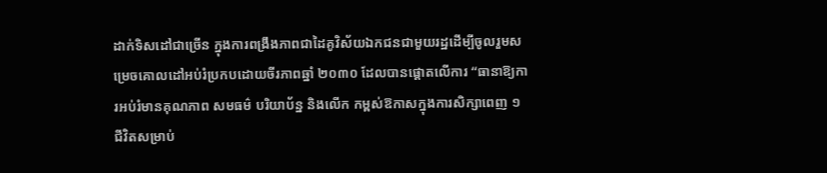ដាក់ទិសដៅជាច្រើន ក្នុងការពង្រឹងភាពជាដៃគូវិស័យឯកជនជាមួយរដ្ឋដើម្បីចូលរួមសម្រេចគោលដៅអប់រំប្រកបដោយចីរភាពឆ្នាំ ២០៣០ ដែលបានផ្តោតលើការ “ធានាឱ្យការអប់រំមានគុណភាព សមធម៌ បរិយាប័ន្ន និងលើក កម្ពស់ឱកាសក្នុងការសិក្សាពេញ ១ ជីវិតសម្រាប់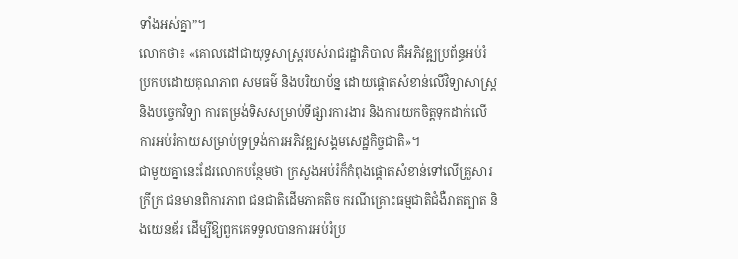ទាំងអស់គ្នា”។
លោកថា៖ «គោលដៅជាយុទ្ធសាស្ត្ររបស់រាជរដ្ឋាភិបាល គឺអភិវឌ្ឍប្រព័ន្ធអប់រំប្រកបដោយគុណភាព សមធម៌ និងបរិយាប័ន្ន ដោយផ្តោតសំខាន់លើវិទ្យាសាស្ត្រ និងបច្ចេកវិទ្យា ការតម្រង់ទិសសម្រាប់ទីផ្សារការងារ និងការយកចិត្តទុកដាក់លើការអប់រំកាយសម្រាប់ទ្រទ្រង់ការអភិវឌ្ឍសង្គមសេដ្ឋកិច្ចជាតិ»។
ជាមួយគ្នានេះដែរលោកបន្ថែមថា ក្រសួងអប់រំក៏កំពុងផ្តោតសំខាន់ទៅលើគ្រួសារក្រីក្រ ជនមានពិការភាព ជនជាតិដើមភាគតិច ករណីគ្រោះធម្មជាតិជំងឺរាតត្បាត និងយេនឌ័រ ដើម្បីឱ្យពួកគេទទួលបានការអប់រំប្រ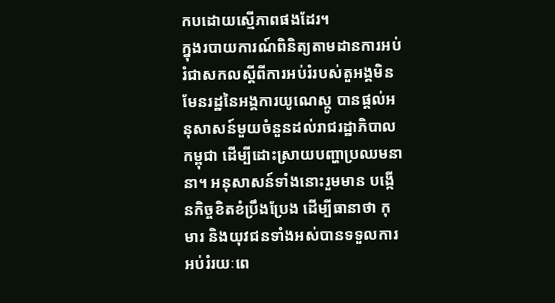កបដោយស្មើភាពផងដែរ។
ក្នុងរបាយការណ៍ពិនិត្យតាមដានការអប់រំជាសកលស្តីពីការអប់រំរបស់តួអង្គមិនមែនរដ្ឋនៃអង្គការយូណេស្កូ បានផ្តល់អនុសាសន៍មួយចំនួនដល់រាជរដ្ឋាភិបាលកម្ពុជា ដើម្បីដោះស្រាយបញ្ហាប្រឈមនានា។ អនុសាសន៍ទាំងនោះរួមមាន បង្កើនកិច្ចខិតខំប្រឹងប្រែង ដើម្បីធានាថា កុមារ និងយុវជនទាំងអស់បានទទួលការអប់រំរយៈពេ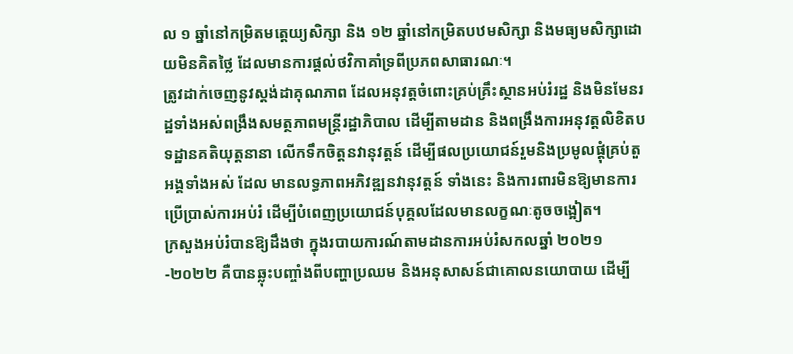ល ១ ឆ្នាំនៅកម្រិតមត្តេយ្យសិក្សា និង ១២ ឆ្នាំនៅកម្រិតបឋមសិក្សា និងមធ្យមសិក្សាដោយមិនគិតថ្លៃ ដែលមានការផ្ដល់ថវិកាគាំទ្រពីប្រភពសាធារណៈ។
ត្រូវដាក់ចេញនូវស្តង់ដាគុណភាព ដែលអនុវត្តចំពោះគ្រប់គ្រឹះស្ថានអប់រំរដ្ឋ និងមិនមែនរដ្ឋទាំងអស់ពង្រឹងសមត្ថភាពមន្ត្រីរដ្ឋាភិបាល ដើម្បីតាមដាន និងពង្រឹងការអនុវត្តលិខិតបទដ្ឋានគតិយុត្តនានា លើកទឹកចិត្តនវានុវត្តន៍ ដើម្បីផលប្រយោជន៍រួមនិងប្រមូលផ្ដុំគ្រប់តួអង្គទាំងអស់ ដែល មានលទ្ធភាពអភិវឌ្ឍនវានុវត្តន៍ ទាំងនេះ និងការពារមិនឱ្យមានការប្រើប្រាស់ការអប់រំ ដើម្បីបំពេញប្រយោជន៍បុគ្គលដែលមានលក្ខណៈតូចចង្អៀត។
ក្រសួងអប់រំបានឱ្យដឹងថា ក្នុងរបាយការណ៍តាមដានការអប់រំសកលឆ្នាំ ២០២១-២០២២ គឺបានឆ្លុះបញ្ចាំងពីបញ្ហាប្រឈម និងអនុសាសន៍ជាគោលនយោបាយ ដើម្បី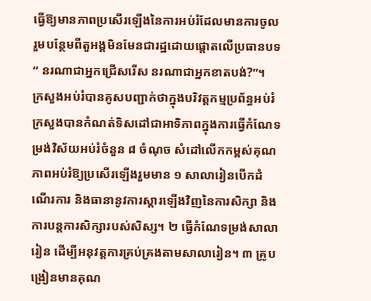ធ្វើឱ្យមានភាពប្រសើរឡើងនៃការអប់រំដែលមានការចូលរួមបន្ថែមពីតួអង្គមិនមែនជារដ្ឋដោយផ្តោតលើប្រធានបទ“ នរណាជាអ្នកជ្រើសរើស នរណាជាអ្នកខាតបង់?”។
ក្រសួងអប់រំបានគូសបញ្ជាក់ថាក្នុងបរិវត្តកម្មប្រព័ន្ធអប់រំ ក្រសួងបានកំណត់ទិសដៅជាអាទិភាពក្នុងការធ្វើកំណែទម្រង់វិស័យអប់រំចំនួន ៨ ចំណុច សំដៅលើកកម្ពស់គុណភាពអប់រំឱ្យប្រសើរឡើងរួមមាន ១ សាលារៀនបើកដំណើរការ និងធានានូវការស្តារឡើងវិញនៃការសិក្សា និងការបន្តការសិក្សារបស់សិស្ស។ ២ ធ្វើកំណែទម្រង់សាលារៀន ដើម្បីអនុវត្តការគ្រប់គ្រងតាមសាលារៀន។ ៣ គ្រូបង្រៀនមានគុណ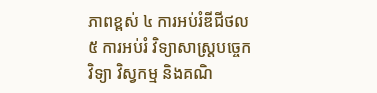ភាពខ្ពស់ ៤ ការអប់រំឌីជីថល ៥ ការអប់រំ វិទ្យាសាស្រ្តបច្ចេកវិទ្យា វិស្វកម្ម និងគណិ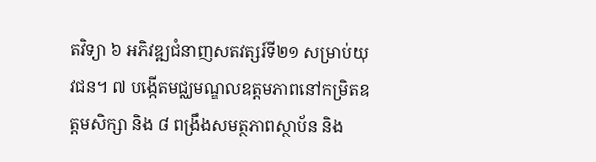តវិទ្យា ៦ អភិវឌ្ឍជំនាញសតវត្សរ៍ទី២១ សម្រាប់យុវជន។ ៧ បង្កើតមជ្ឈមណ្ឌលឧត្តមភាពនៅកម្រិតឧត្តមសិក្សា និង ៨ ពង្រឹងសមត្ថភាពស្ថាប័ន និង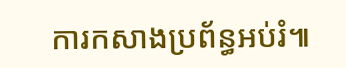ការកសាងប្រព័ន្ធអប់រំ៕